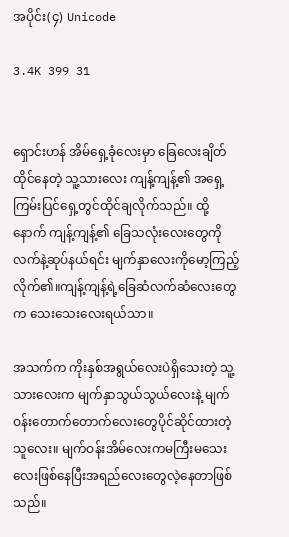အပိုင်း(၄) Unicode

3.4K 399 31


ရှောင်းဟန် အိမ်ရှေ့ခုံလေးမှာ ခြေလေးချိတ်ထိုင်နေတဲ့ သူ့သားလေး ကျန့်ကျန့်၏ အရှေ့ကြမ်းပြင်ရှေ့တွင်ထိုင်ချလိုက်သည်။ ထို့နောက် ကျန့်ကျန့်၏ ခြေသလုံးလေးတွေကို လက်နဲ့ဆုပ်နယ်ရင်း မျက်နှာလေးကိုမော့ကြည့်လိုက်၏။ကျန့်ကျန့်ရဲ့ခြေဆံလက်ဆံလေးတွေက သေးသေးလေးရယ်သာ။

အသက်က ကိုးနှစ်အရွယ်လေးပဲရှိသေးတဲ့ သူ့သားလေးက မျက်နှာသွယ်သွယ်လေးနဲ့ မျက်ဝန်းတောက်တောက်လေးတွေပိုင်ဆိုင်ထားတဲ့သူလေး။ မျက်ဝန်းအိမ်လေးကမကြီးမသေးလေးဖြစ်နေပြီးအရည်လေးတွေလဲ့နေတာဖြစ်သည်။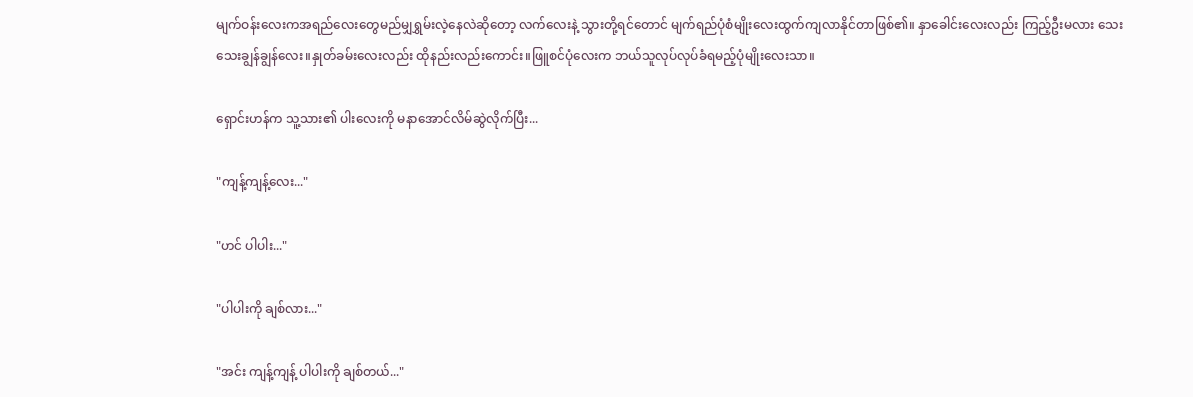မျက်ဝန်းလေးကအရည်လေးတွေမည်မျှရွှမ်းလဲ့နေလဲဆိုတော့ လက်လေးနဲ့ သွားတို့ရင်တောင် မျက်ရည်ပုံစံမျိုးလေးထွက်ကျလာနိုင်တာဖြစ်၏။ နှာခေါင်းလေးလည်း ကြည့်ဦးမလား သေးသေးချွန်ချွန်လေး။နှုတ်ခမ်းလေးလည်း ထိုနည်းလည်းကောင်း။ဖြူစင်ပုံလေးက ဘယ်သူလုပ်လုပ်ခံရမည့်ပုံမျိုးလေးသာ။

ရှောင်းဟန်က သူ့သား၏ ပါးလေးကို မနာအောင်လိမ်ဆွဲလိုက်ပြီး...

"ကျန့်ကျန့်လေး..."

"ဟင် ပါပါး..."

"ပါပါးကို ချစ်လား..."

"အင်း ကျန့်ကျန့် ပါပါးကို ချစ်တယ်..."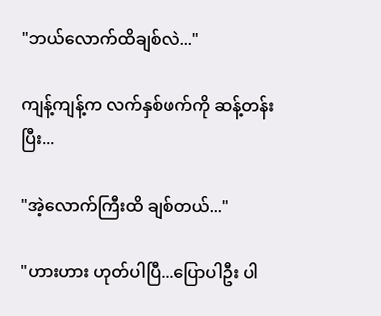"ဘယ်လောက်ထိချစ်လဲ..."

ကျန့်ကျန့်က လက်နှစ်ဖက်ကို ဆန့်တန်းပြီး...

"အဲ့လောက်ကြီးထိ ချစ်တယ်..."

"ဟားဟား ဟုတ်ပါပြီ...ပြောပါဦး ပါ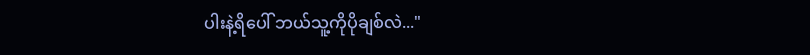ပါးနဲ့ရိပေါ် ဘယ်သူ့ကိုပိုချစ်လဲ..."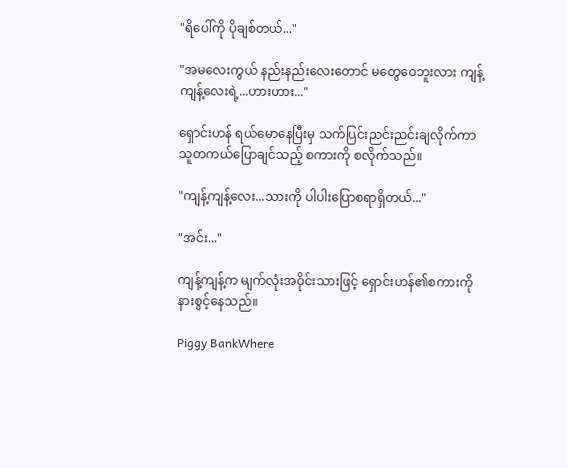"ရိပေါ်ကို ပိုချစ်တယ်..."

"အမလေးကွယ် နည်းနည်းလေးတောင် မတွေဝေဘူးလား ကျန့်ကျန့်လေးရဲ့...ဟားဟား..."

ရှောင်းဟန် ရယ်မောနေပြီးမှ သက်ပြင်းညင်းညင်းချလိုက်ကာ သူတကယ်ပြောချင်သည့် စကားကို စလိုက်သည်။

"ကျန့်ကျန့်လေး...သားကို ပါပါးပြောစရာရှိတယ်..."

"အင်း..."

ကျန့်ကျန့်က မျက်လုံးအဝိုင်းသားဖြင့် ရှောင်းဟန်၏စကားကို နားစွင့်နေသည်။

Piggy BankWhere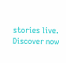stories live. Discover now